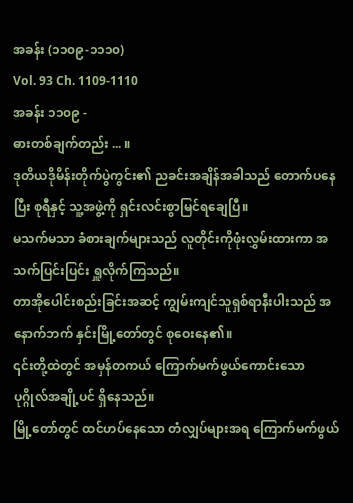အခန်း (၁၁၀၉-၁၁၁၀)
Vol. 93 Ch. 1109-1110
အခန်း ၁၁၀၉ -
ဓားတစ်ချက်တည်း ... ။
ဒုတိယဒိုမိန်းတိုက်ပွဲကွင်း၏ ညခင်းအချိန်အခါသည် တောက်ပနေပြီး စုရီနှင့် သူ့အဖွဲ့ကို ရှင်းလင်းစွာမြင်ရချေပြီ။
မသက်မသာ ခံစားချက်များသည် လူတိုင်းကိုဖုံးလွှမ်းထားကာ အသက်ပြင်းပြင်း ရှူလိုက်ကြသည်။
တာအိုပေါင်းစည်းခြင်းအဆင့် ကျွမ်းကျင်သူရှစ်ရာနီးပါးသည် အနောက်ဘက် နှင်းမြို့တော်တွင် စုဝေးနေ၏။
၎င်းတို့ထဲတွင် အမှန်တကယ် ကြောက်မက်ဖွယ်ကောင်းသော ပုဂ္ဂိုလ်အချို့ပင် ရှိနေသည်။
မြို့တော်တွင် ထင်ဟပ်နေသော တံလျှပ်များအရ ကြောက်မက်ဖွယ်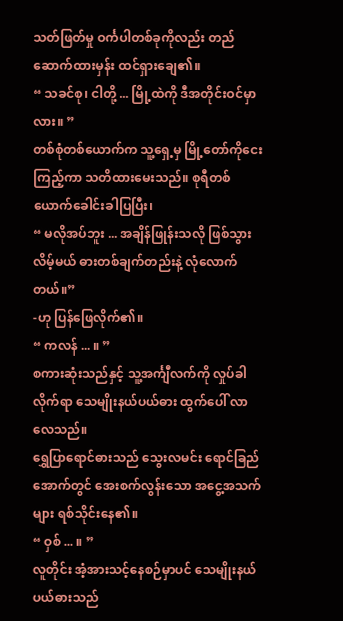သတ်ဖြတ်မှု ဝင်္ကပါတစ်ခုကိုလည်း တည်ဆောက်ထားမှန်း ထင်ရှားချေ၏။
“ သခင်စု၊ ငါတို့ ... မြို့ထဲကို ဒီအတိုင်းဝင်မှာလား။ ”
တစ်စုံတစ်ယောက်က သူ့ရှေ့မှ မြို့တော်ကိုငေးကြည့်ကာ သတိထားမေးသည်။ စုရီတစ်ယောက်ခေါင်းခါပြပြီး၊
“ မလိုအပ်ဘူး ... အချိန်ဖြုန်းသလို ဖြစ်သွားလိမ့်မယ် ဓားတစ်ချက်တည်းနဲ့ လုံလောက်တယ်။”
-ဟု ပြန်ဖြေလိုက်၏။
“ ကလန် ... ။ ”
စကားဆုံးသည်နှင့် သူ့အင်္ကျီလက်ကို လှုပ်ခါလိုက်ရာ သေမျိုးနယ်ပယ်ဓား ထွက်ပေါ် လာလေသည်။
ရွှေပြာရောင်ဓားသည် သွေးလမင်း ရောင်ခြည်အောက်တွင် အေးစက်လွန်းသော အငွေ့အသက်များ ရစ်သိုင်းနေ၏။
“ ဝှစ် ... ။ ”
လူတိုင်း အံ့အားသင့်နေစဉ်မှာပင် သေမျိုးနယ်ပယ်ဓားသည်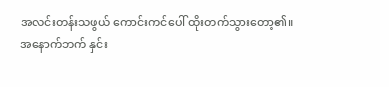အလင်းတန်းသဖွယ် ကောင်းကင်ပေါ် ထိုးတက်သွားတော့၏။
အနောက်ဘက် နှင်း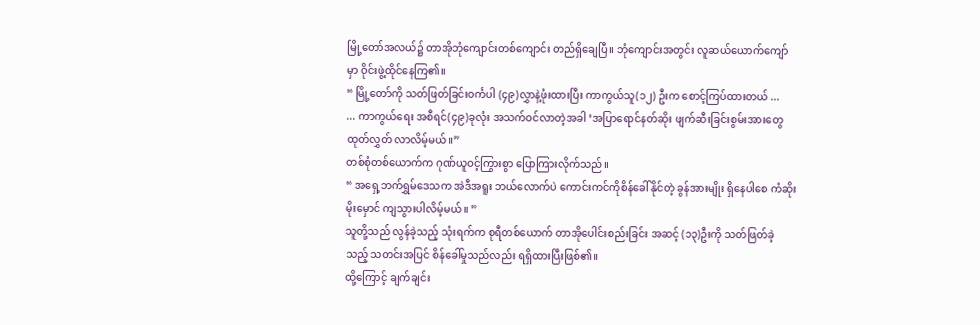မြို့တော်အလယ်၌ တာအိုဘုံကျောင်းတစ်ကျောင်း တည်ရှိချေပြီ။ ဘုံကျောင်းအတွင်း လူဆယ်ယောက်ကျော်မှာ ဝိုင်းဖွဲ့ထိုင်နေကြ၏။
“ မြို့တော်ကို သတ်ဖြတ်ခြင်းဝင်္ကပါ (၄၉)လွှာနဲ့ဖုံးထားပြီး ကာကွယ်သူ(၁၂) ဦးက စောင့်ကြပ်ထားတယ် ...
... ကာကွယ်ရေး အစီရင်(၄၉)ခုလုံး အသက်ဝင်လာတဲ့အခါ ‘အပြာရောင်နတ်ဆိုး ဖျက်ဆီးခြင်းစွမ်းအားတွေ ထုတ်လွှတ် လာလိမ့်မယ်။”
တစ်စုံတစ်ယောက်က ဂုဏ်ယူဝင့်ကြွားစွာ ပြောကြားလိုက်သည်။
“ အရှေ့ဘက်ရွှမ်ဒေသက အဲဒီအရူး ဘယ်လောက်ပဲ ကောင်းကင်ကိုစိန်ခေါ်နိုင်တဲ့ ခွန်အားမျိုး ရှိနေပါစေ ကံဆိုးမိုးမှောင် ကျသွားပါလိမ့်မယ်။ ”
သူတို့သည် လွန်ခဲ့သည့် သုံးရက်က စုရီတစ်ယောက် တာအိုပေါင်းစည်းခြင်း အဆင့် (၁၃)ဦးကို သတ်ဖြတ်ခဲ့သည့် သတင်းအပြင် စိန်ခေါ်မှုသည်လည်း ရရှိထားပြီးဖြစ်၏။
ထို့ကြောင့် ချက်ချင်း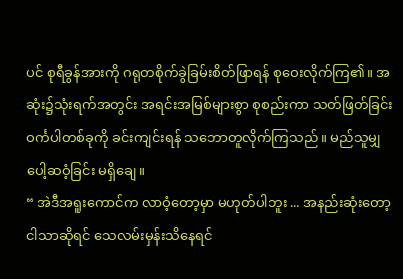ပင် စုရီခွန်အားကို ဂရုတစိုက်ခွဲခြမ်းစိတ်ဖြာရန် စုဝေးလိုက်ကြ၏။ အဆုံး၌သုံးရက်အတွင်း အရင်းအမြစ်များစွာ စုစည်းကာ သတ်ဖြတ်ခြင်းဝင်္ကပါတစ်ခုကို ခင်းကျင်းရန် သဘောတူလိုက်ကြသည်။ မည်သူမျှ ပေါ့ဆဝံ့ခြင်း မရှိချေ။
“ အဲဒီအရူးကောင်က လာဝံ့တော့မှာ မဟုတ်ပါဘူး ... အနည်းဆုံးတော့ ငါသာဆိုရင် သေလမ်းမှန်းသိနေရင်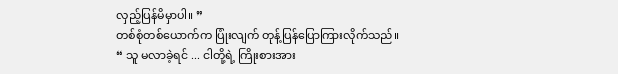လှည့်ပြန်မိမှာပါ။ ”
တစ်စုံတစ်ယောက်က ပြုံးလျက် တုန့်ပြန်ပြောကြားလိုက်သည်။
“ သူ မလာခဲ့ရင် ... ငါတို့ရဲ့ ကြိုးစားအား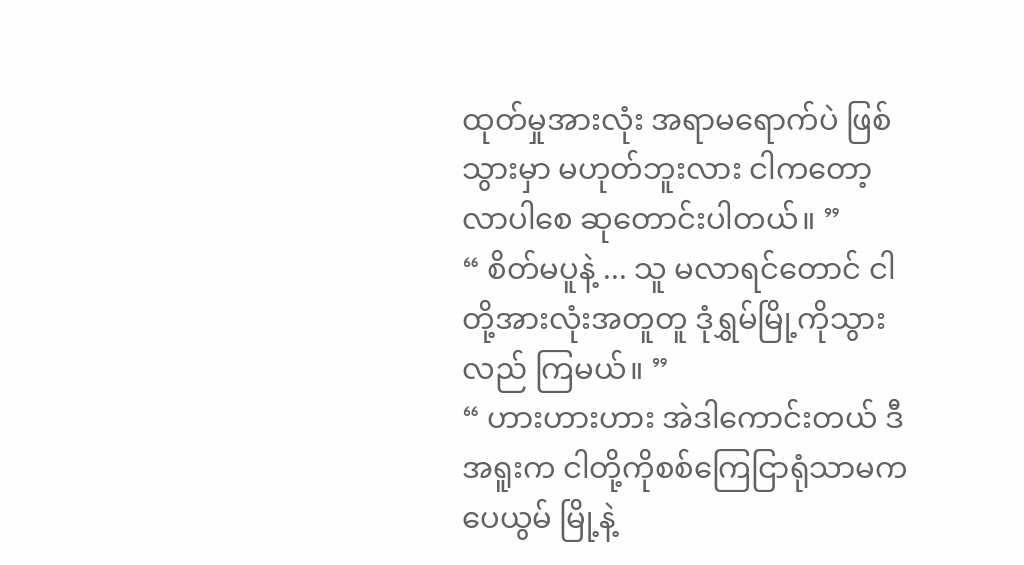ထုတ်မှုအားလုံး အရာမရောက်ပဲ ဖြစ်သွားမှာ မဟုတ်ဘူးလား ငါကတော့ လာပါစေ ဆုတောင်းပါတယ်။ ”
“ စိတ်မပူနဲ့ ... သူ မလာရင်တောင် ငါတို့အားလုံးအတူတူ ဒုံရွှမ်မြို့ကိုသွားလည် ကြမယ်။ ”
“ ဟားဟားဟား အဲဒါကောင်းတယ် ဒီအရူးက ငါတို့ကိုစစ်ကြေငြာရုံသာမက ပေယွမ် မြို့နဲ့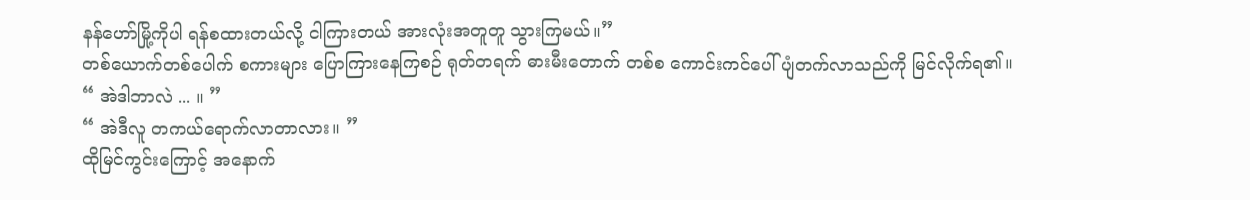နန်ဟော်မြို့ကိုပါ ရန်စထားတယ်လို့ ငါကြားတယ် အားလုံးအတူတူ သွားကြမယ်။”
တစ်ယောက်တစ်ပေါက် စကားများ ပြောကြားနေကြစဉ် ရုတ်တရက် ဓားမီးတောက် တစ်စ ကောင်းကင်ပေါ် ပျံတက်လာသည်ကို မြင်လိုက်ရ၏။
“ အဲဒါဘာလဲ ... ။ ”
“ အဲဒီလူ တကယ်ရောက်လာတာလား။ ”
ထိုမြင်ကွင်းကြောင့် အနောက်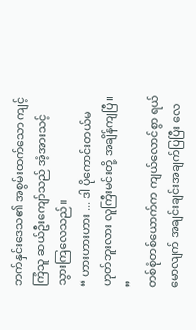ဘက်နှင်းဒေသ၏ အစွမ်းထက်သော ကျင့်ကြံသူ ဆယ်ဦးကျော်သည် အံ့အားသင့် သွားကြလေသည်။
“ ဟားဟားဟား ... ဒါ ပိုကောင်းတယ်မဟုတ်ဘူးလား လူကြီးမင်းတို့ အချိန်ကျပြီ။ ”
တစ်စုံတစ်ယောက်က ကျယ်လောင်စွာ ရယ်မောလျက် အချင်းချင်းအချက်ပြပြီး လေ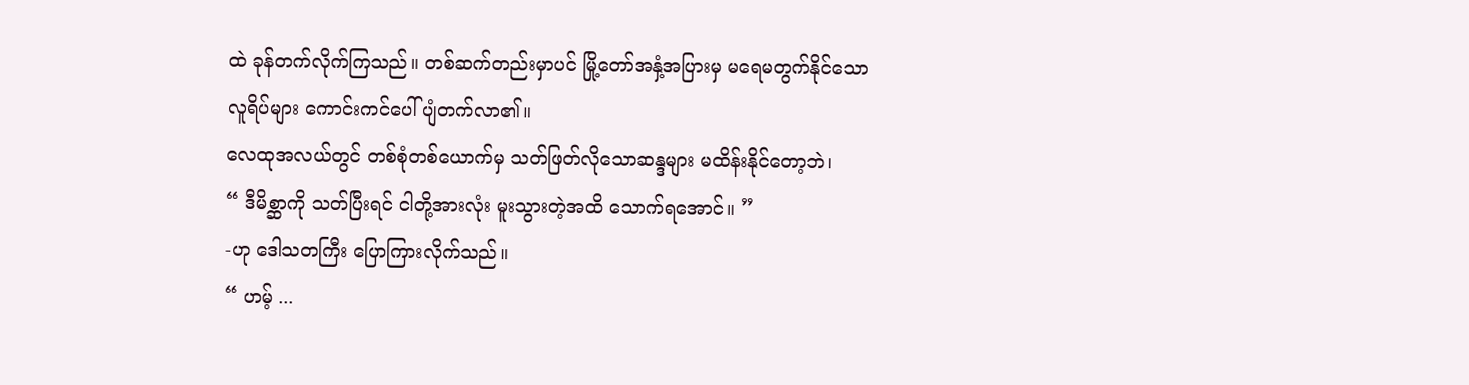ထဲ ခုန်တက်လိုက်ကြသည်။ တစ်ဆက်တည်းမှာပင် မြို့တော်အနှံ့အပြားမှ မရေမတွက်နိုင်သော လူရိပ်များ ကောင်းကင်ပေါ်ပျံတက်လာ၏။
လေထုအလယ်တွင် တစ်စုံတစ်ယောက်မှ သတ်ဖြတ်လိုသောဆန္ဒများ မထိန်းနိုင်တော့ဘဲ၊
“ ဒီမိစ္ဆာကို သတ်ပြီးရင် ငါတို့အားလုံး မူးသွားတဲ့အထိ သောက်ရအောင်။ ”
-ဟု ဒေါသတကြီး ပြောကြားလိုက်သည်။
“ ဟမ့် ...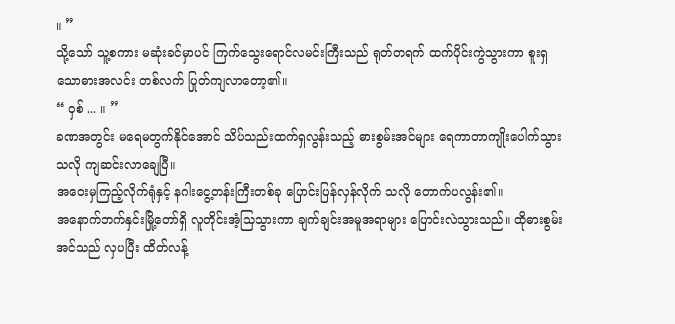။ ”
သို့သော် သူ့စကား မဆုံးခင်မှာပင် ကြက်သွေးရောင်လမင်းကြီးသည် ရုတ်တရက် ထက်ပိုင်းကွဲသွားကာ စူးရှသောဓားအလင်း တစ်လက် ပြုတ်ကျလာတော့၏။
“ ဝှစ် ... ။ ”
ခဏအတွင်း မရေမတွက်နိုင်အောင် သိပ်သည်းထက်ရှလွန်းသည့် ဓားစွမ်းအင်များ ရေကာတာကျိုးပေါက်သွားသလို ကျဆင်းလာချေပြီ။
အဝေးမှကြည့်လိုက်ရုံနှင့် နဂါးငွေ့တန်းကြီးတစ်ခု ပြောင်းပြန်လှန်လိုက် သလို တောက်ပလွန်း၏။
အနောက်ဘက်နှင်းမြို့တော်ရှိ လူတိုင်းအံ့သြသွားကာ ချက်ချင်းအမူအရာများ ပြောင်းလဲသွားသည်။ ထိုဓားစွမ်းအင်သည် လှပပြီး ထိတ်လန့်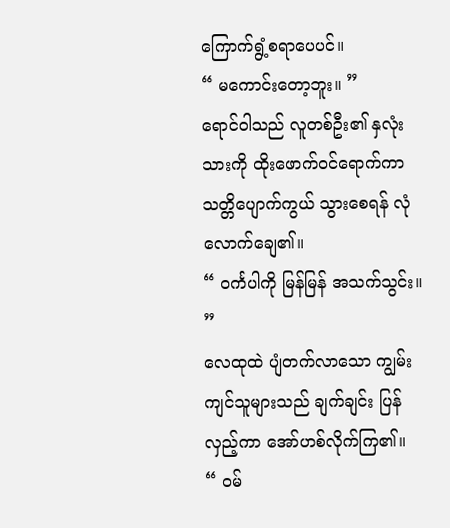ကြောက်ရွံ့စရာပေပင်။
“ မကောင်းတော့ဘူး။ ”
ရောင်ဝါသည် လူတစ်ဦး၏ နှလုံးသားကို ထိုးဖောက်ဝင်ရောက်ကာ သတ္တိပျောက်ကွယ် သွားစေရန် လုံလောက်ချေ၏။
“ ဝင်္ကပါကို မြန်မြန် အသက်သွင်း။ ”
လေထုထဲ ပျံတက်လာသော ကျွမ်းကျင်သူများသည် ချက်ချင်း ပြန်လှည့်ကာ အော်ဟစ်လိုက်ကြ၏။
“ ဝမ်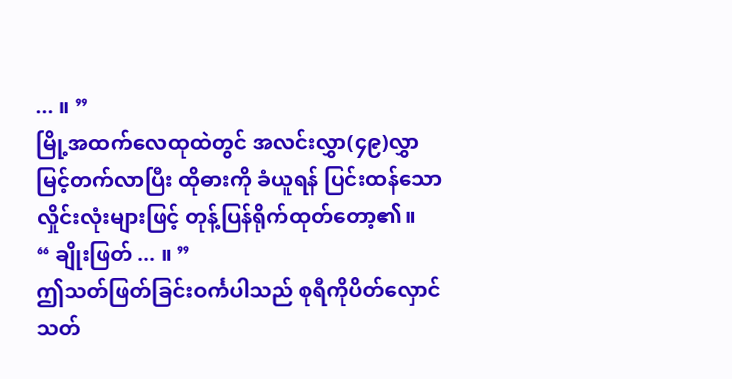... ။ ”
မြို့အထက်လေထုထဲတွင် အလင်းလွှာ(၄၉)လွှာ မြင့်တက်လာပြီး ထိုဓားကို ခံယူရန် ပြင်းထန်သော လှိုင်းလုံးများဖြင့် တုန့်ပြန်ရိုက်ထုတ်တော့၏။
“ ချိုးဖြတ် ... ။ ”
ဤသတ်ဖြတ်ခြင်းဝင်္ကပါသည် စုရီကိုပိတ်လှောင်သတ်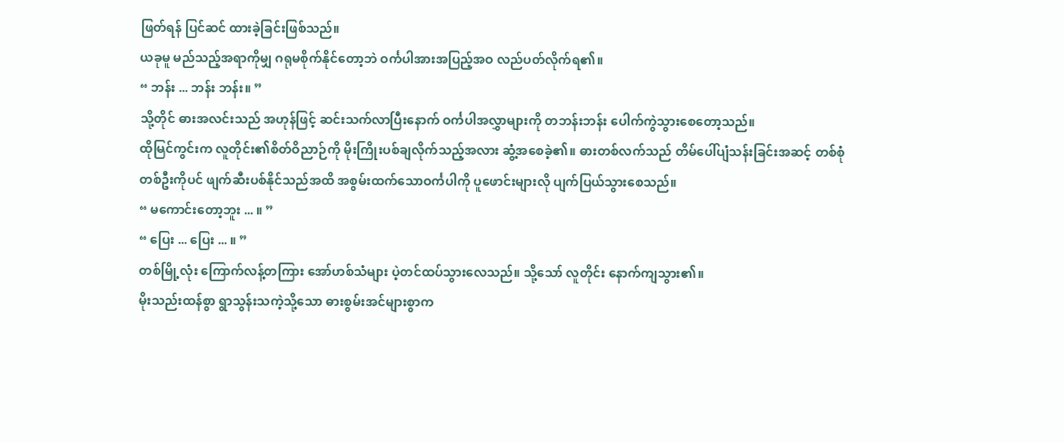ဖြတ်ရန် ပြင်ဆင် ထားခဲ့ခြင်းဖြစ်သည်။
ယခုမူ မည်သည့်အရာကိုမျှ ဂရုမစိုက်နိုင်တော့ဘဲ ဝင်္ကပါအားအပြည့်အဝ လည်ပတ်လိုက်ရ၏။
“ ဘန်း ... ဘန်း ဘန်း။ ”
သို့တိုင် ဓားအလင်းသည် အဟုန်ဖြင့် ဆင်းသက်လာပြီးနောက် ဝင်္ကပါအလွှာများကို တဘန်းဘန်း ပေါက်ကွဲသွားစေတော့သည်။
ထိုမြင်ကွင်းက လူတိုင်း၏စိတ်ဝိညာဉ်ကို မိုးကြိုးပစ်ချလိုက်သည့်အလား ဆွံ့အစေခဲ့၏။ ဓားတစ်လက်သည် တိမ်ပေါ်ပျံသန်းခြင်းအဆင့် တစ်စုံတစ်ဦးကိုပင် ဖျက်ဆီးပစ်နိုင်သည်အထိ အစွမ်းထက်သောဝင်္ကပါကို ပူဖောင်းများလို ပျက်ပြယ်သွားစေသည်။
“ မကောင်းတော့ဘူး ... ။ ”
“ ပြေး ... ပြေး ... ။ ”
တစ်မြို့လုံး ကြောက်လန့်တကြား အော်ဟစ်သံများ ပဲ့တင်ထပ်သွားလေသည်။ သို့သော် လူတိုင်း နောက်ကျသွား၏။
မိုးသည်းထန်စွာ ရွာသွန်းသကဲ့သို့သော ဓားစွမ်းအင်များစွာက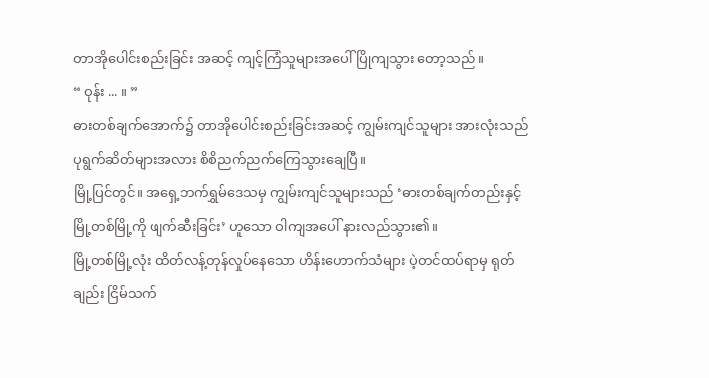တာအိုပေါင်းစည်းခြင်း အဆင့် ကျင့်ကြံသူများအပေါ် ပြိုကျသွား တော့သည်။
“ ဝုန်း ... ။ ”
ဓားတစ်ချက်အောက်၌ တာအိုပေါင်းစည်းခြင်းအဆင့် ကျွမ်းကျင်သူများ အားလုံးသည် ပုရွက်ဆိတ်များအလား စိစိညက်ညက်ကြေသွားချေပြီ။
မြို့ပြင်တွင်။ အရှေ့ဘက်ရွှမ်ဒေသမှ ကျွမ်းကျင်သူများသည် ‘ဓားတစ်ချက်တည်းနှင့် မြို့တစ်မြို့ကို ဖျက်ဆီးခြင်း’ ဟူသော ဝါကျအပေါ် နားလည်သွား၏။
မြို့တစ်မြို့လုံး ထိတ်လန့်တုန်လှုပ်နေသော ဟိန်းဟောက်သံများ ပဲ့တင်ထပ်ရာမှ ရုတ်ချည်း ငြိမ်သက်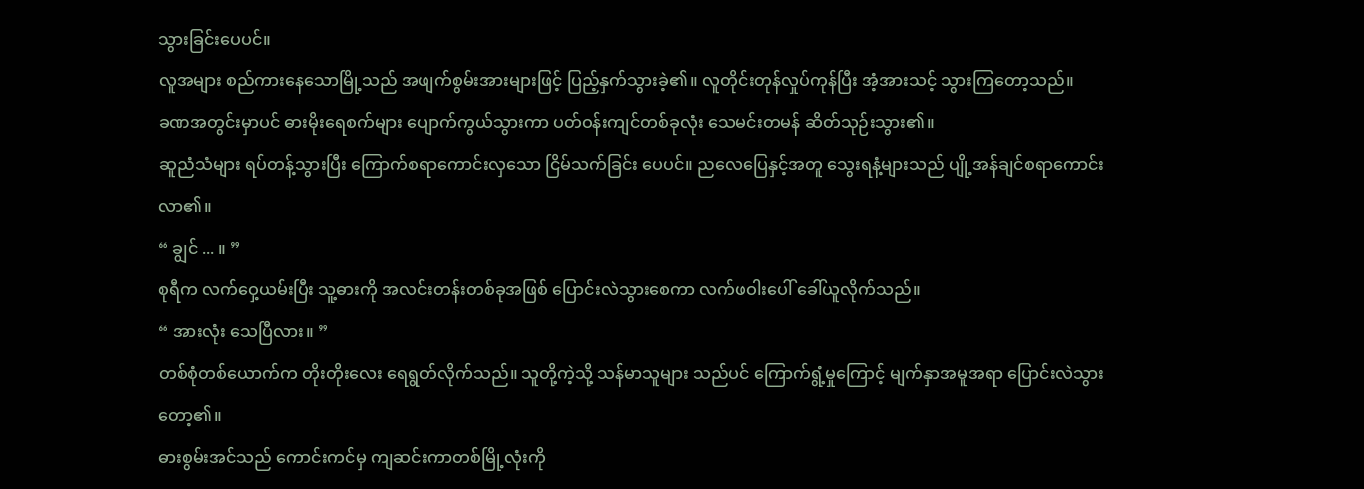သွားခြင်းပေပင်။
လူအများ စည်ကားနေသောမြို့သည် အဖျက်စွမ်းအားများဖြင့် ပြည့်နှက်သွားခဲ့၏။ လူတိုင်းတုန်လှုပ်ကုန်ပြီး အံ့အားသင့် သွားကြတော့သည်။
ခဏအတွင်းမှာပင် ဓားမိုးရေစက်များ ပျောက်ကွယ်သွားကာ ပတ်ဝန်းကျင်တစ်ခုလုံး သေမင်းတမန် ဆိတ်သုဉ်းသွား၏။
ဆူညံသံများ ရပ်တန့်သွားပြီး ကြောက်စရာကောင်းလှသော ငြိမ်သက်ခြင်း ပေပင်။ ညလေပြေနှင့်အတူ သွေးရနံ့များသည် ပျို့အန်ချင်စရာကောင်းလာ၏။
“ ချွင် ... ။ ”
စုရီက လက်ဝှေ့ယမ်းပြီး သူ့ဓားကို အလင်းတန်းတစ်ခုအဖြစ် ပြောင်းလဲသွားစေကာ လက်ဖဝါးပေါ် ခေါ်ယူလိုက်သည်။
“ အားလုံး သေပြီလား။ ”
တစ်စုံတစ်ယောက်က တိုးတိုးလေး ရေရွတ်လိုက်သည်။ သူတို့ကဲ့သို့ သန်မာသူများ သည်ပင် ကြောက်ရွံ့မှုကြောင့် မျက်နှာအမူအရာ ပြောင်းလဲသွားတော့၏။
ဓားစွမ်းအင်သည် ကောင်းကင်မှ ကျဆင်းကာတစ်မြို့လုံးကို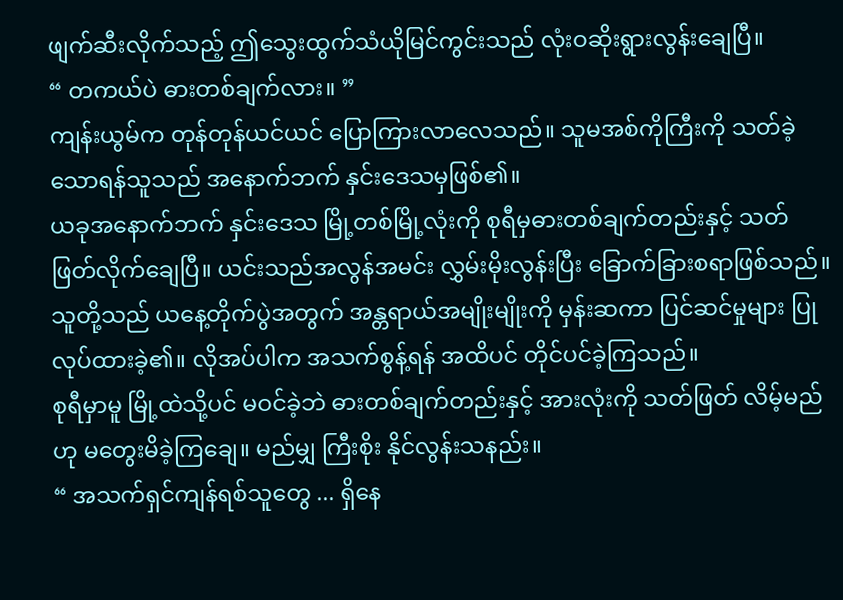ဖျက်ဆီးလိုက်သည့် ဤသွေးထွက်သံယိုမြင်ကွင်းသည် လုံးဝဆိုးရွားလွန်းချေပြီ။
“ တကယ်ပဲ ဓားတစ်ချက်လား။ ”
ကျန်းယွမ်က တုန်တုန်ယင်ယင် ပြောကြားလာလေသည်။ သူမအစ်ကိုကြီးကို သတ်ခဲ့သောရန်သူသည် အနောက်ဘက် နှင်းဒေသမှဖြစ်၏။
ယခုအနောက်ဘက် နှင်းဒေသ မြို့တစ်မြို့လုံးကို စုရီမှဓားတစ်ချက်တည်းနှင့် သတ်ဖြတ်လိုက်ချေပြီ။ ယင်းသည်အလွန်အမင်း လွှမ်းမိုးလွန်းပြီး ခြောက်ခြားစရာဖြစ်သည်။
သူတို့သည် ယနေ့တိုက်ပွဲအတွက် အန္တရာယ်အမျိုးမျိုးကို မှန်းဆကာ ပြင်ဆင်မှုများ ပြုလုပ်ထားခဲ့၏။ လိုအပ်ပါက အသက်စွန့်ရန် အထိပင် တိုင်ပင်ခဲ့ကြသည်။
စုရီမှာမူ မြို့ထဲသို့ပင် မဝင်ခဲ့ဘဲ ဓားတစ်ချက်တည်းနှင့် အားလုံးကို သတ်ဖြတ် လိမ့်မည်ဟု မတွေးမိခဲ့ကြချေ။ မည်မျှ ကြီးစိုး နိုင်လွန်းသနည်း။
“ အသက်ရှင်ကျန်ရစ်သူတွေ ... ရှိနေ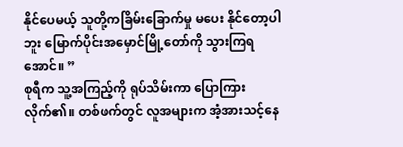နိုင်ပေမယ့် သူတို့ကခြိမ်းခြောက်မှု မပေး နိုင်တော့ပါဘူး မြောက်ပိုင်းအမှောင်မြို့တော်ကို သွားကြရအောင်။ ”
စုရီက သူ့အကြည့်ကို ရုပ်သိမ်းကာ ပြောကြားလိုက်၏။ တစ်ဖက်တွင် လူအများက အံ့အားသင့်နေ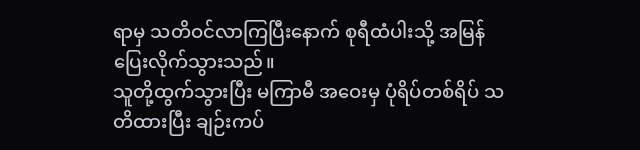ရာမှ သတိဝင်လာကြပြီးနောက် စုရီထံပါးသို့ အမြန်ပြေးလိုက်သွားသည်။
သူတို့ထွက်သွားပြီး မကြာမီ အဝေးမှ ပုံရိပ်တစ်ရိပ် သတိထားပြီး ချဉ်းကပ်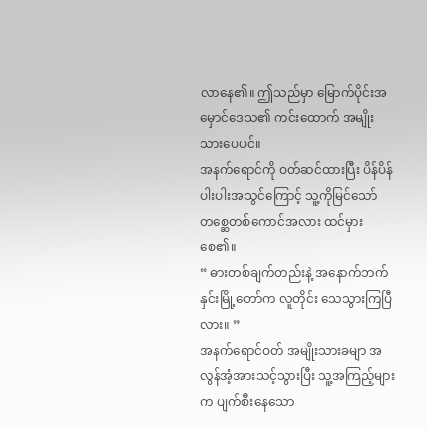လာနေ၏။ ဤသည်မှာ မြောက်ပိုင်းအမှောင်ဒေသ၏ ကင်းထောက် အမျိုးသားပေပင်။
အနက်ရောင်ကို ဝတ်ဆင်ထားပြီး ပိန်ပိန်ပါးပါးအသွင်ကြောင့် သူ့ကိုမြင်သော် တစ္ဆေတစ်ကောင်အလား ထင်မှားစေ၏။
“ ဓားတစ်ချက်တည်းနဲ့ အနောက်ဘက် နှင်းမြို့တော်က လူတိုင်း သေသွားကြပြီလား။ ”
အနက်ရောင်ဝတ် အမျိုးသားခမျာ အလွန်အံ့အားသင့်သွားပြီး သူ့အကြည့်များက ပျက်စီးနေသော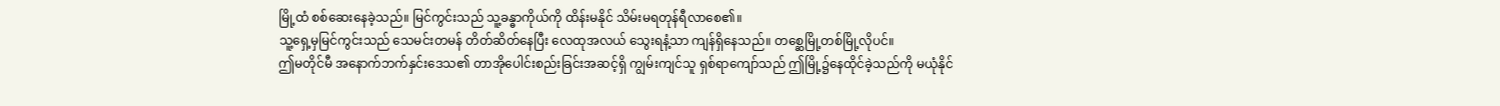မြို့ထံ စစ်ဆေးနေခဲ့သည်။ မြင်ကွင်းသည် သူ့ခန္ဓာကိုယ်ကို ထိန်းမနိုင် သိမ်းမရတုန်ရီလာစေ၏။
သူ့ရှေ့မှမြင်ကွင်းသည် သေမင်းတမန် တိတ်ဆိတ်နေပြီး လေထုအလယ် သွေးရနံ့သာ ကျန်ရှိနေသည်။ တစ္ဆေမြို့တစ်မြို့လိုပင်။
ဤမတိုင်မီ အနောက်ဘက်နှင်းဒေသ၏ တာအိုပေါင်းစည်းခြင်းအဆင့်ရှိ ကျွမ်းကျင်သူ ရှစ်ရာကျော်သည် ဤမြို့၌နေထိုင်ခဲ့သည်ကို မယုံနိုင်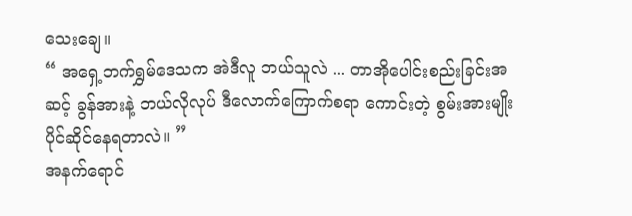သေးချေ။
“ အရှေ့ဘက်ရွှမ်ဒေသက အဲဒီလူ ဘယ်သူလဲ ... တာအိုပေါင်းစည်းခြင်းအဆင့် ခွန်အားနဲ့ ဘယ်လိုလုပ် ဒီလောက်ကြောက်စရာ ကောင်းတဲ့ စွမ်းအားမျိုးပိုင်ဆိုင်နေရတာလဲ။ ”
အနက်ရောင်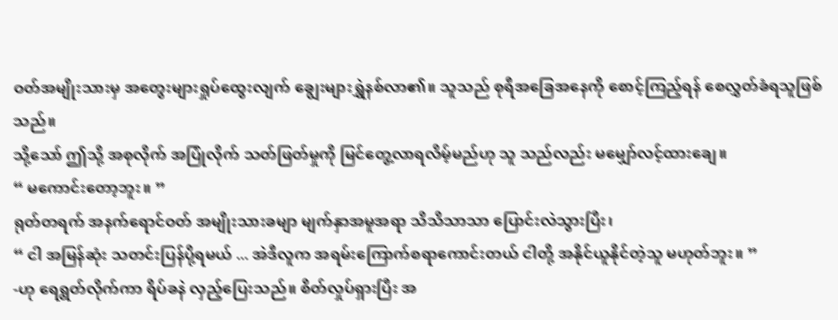ဝတ်အမျိုးသားမှ အတွေးများရှုပ်ထွေးလျက် ချွေးများရွှဲနစ်လာ၏။ သူသည် စုရီအခြေအနေကို စောင့်ကြည့်ရန် စေလွှတ်ခံရသူဖြစ်သည်။
သို့သော် ဤသို့ အစုလိုက် အပြုံလိုက် သတ်ဖြတ်မှုကို မြင်တွေ့လာရလိမ့်မည်ဟု သူ သည်လည်း မမျှော်လင့်ထားချေ။
“ မကောင်းတော့ဘူး။ ”
ရုတ်တရက် အနက်ရောင်ဝတ် အမျိုးသားခမျာ မျက်နှာအမူအရာ သိသိသာသာ ပြောင်းလဲသွားပြီး၊
“ ငါ အမြန်ဆုံး သတင်းပြန်ပို့ရမယ် ... အဲဒီလူက အရမ်းကြောက်စရာကောင်းတယ် ငါတို့ အနိုင်ယူနိုင်တဲ့သူ မဟုတ်ဘူး။ ”
-ဟု ရေရွတ်လိုက်ကာ ရိပ်ခနဲ လှည့်ပြေးသည်။ စိတ်လှုပ်ရှားပြီး အ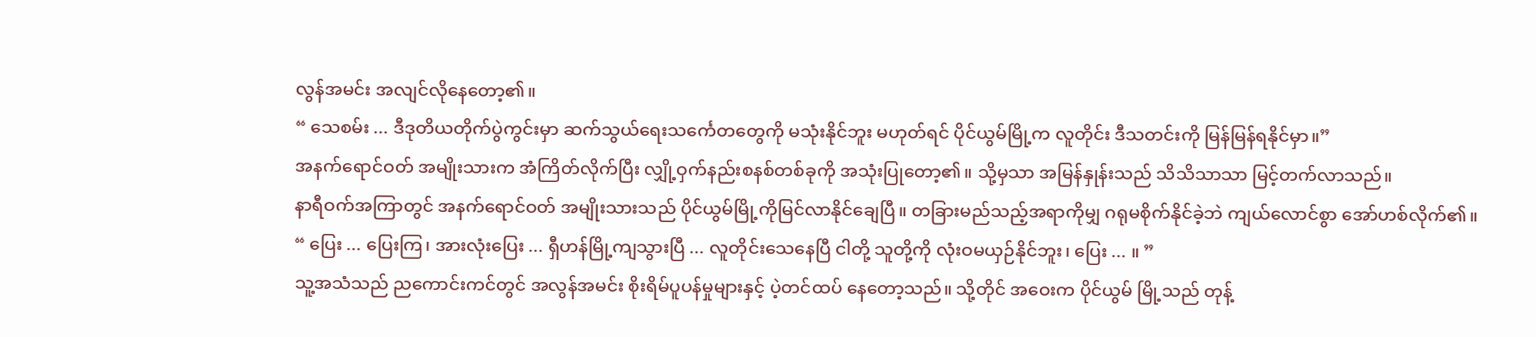လွန်အမင်း အလျင်လိုနေတော့၏။
“ သေစမ်း ... ဒီဒုတိယတိုက်ပွဲကွင်းမှာ ဆက်သွယ်ရေးသင်္ကေတတွေကို မသုံးနိုင်ဘူး မဟုတ်ရင် ပိုင်ယွမ်မြို့က လူတိုင်း ဒီသတင်းကို မြန်မြန်ရနိုင်မှာ။”
အနက်ရောင်ဝတ် အမျိုးသားက အံကြိတ်လိုက်ပြီး လျှို့ဝှက်နည်းစနစ်တစ်ခုကို အသုံးပြုတော့၏။ သို့မှသာ အမြန်နှုန်းသည် သိသိသာသာ မြင့်တက်လာသည်။
နာရီဝက်အကြာတွင် အနက်ရောင်ဝတ် အမျိုးသားသည် ပိုင်ယွမ်မြို့ကိုမြင်လာနိုင်ချေပြီ။ တခြားမည်သည့်အရာကိုမျှ ဂရုမစိုက်နိုင်ခဲ့ဘဲ ကျယ်လောင်စွာ အော်ဟစ်လိုက်၏။
“ ပြေး ... ပြေးကြ၊ အားလုံးပြေး ... ရှီဟန်မြို့ကျသွားပြီ ... လူတိုင်းသေနေပြီ ငါတို့ သူတို့ကို လုံးဝမယှဉ်နိုင်ဘူး၊ ပြေး ... ။ ”
သူ့အသံသည် ညကောင်းကင်တွင် အလွန်အမင်း စိုးရိမ်ပူပန်မှုများနှင့် ပဲ့တင်ထပ် နေတော့သည်။ သို့တိုင် အဝေးက ပိုင်ယွမ် မြို့သည် တုန့်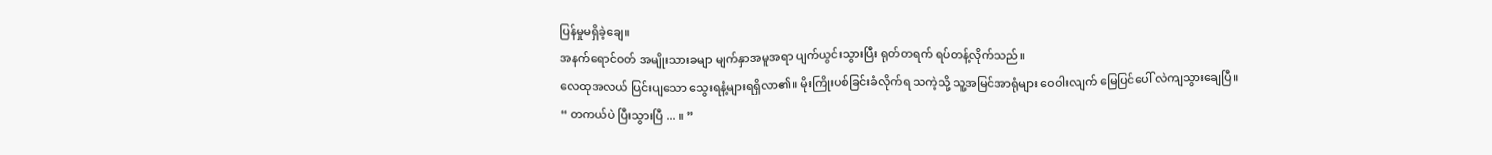ပြန်မှုမရှိခဲ့ချေ။
အနက်ရောင်ဝတ် အမျိုးသားခမျာ မျက်နှာအမူအရာ ပျက်ယွင်းသွားပြီး ရုတ်တရက် ရပ်တန့်လိုက်သည်။
လေထုအလယ် ပြင်းပျသော သွေးရနံ့များရရှိလာ၏။ မိုးကြိုးပစ်ခြင်းခံလိုက်ရ သကဲ့သို့ သူ့အမြင်အာရုံများ ဝေဝါးလျက် မြေပြင်ပေါ် လဲကျသွားချေပြီ။
“ တကယ်ပဲ ပြီးသွားပြီ ... ။ ”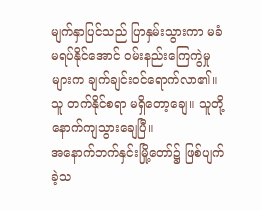မျက်နှာပြင်သည် ပြာနှမ်းသွားကာ မခံမရပ်နိုင်အောင် ဝမ်းနည်းကြေကွဲမှုများက ချက်ချင်းဝင်ရောက်လာ၏။ သူ တက်နိုင်စရာ မရှိတော့ချေ။ သူတို့ နောက်ကျသွားချေပြီ။
အနောက်ဘက်နှင်းမြို့တော်၌ ဖြစ်ပျက်ခဲ့သ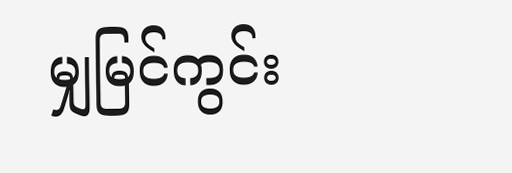မျှမြင်ကွင်း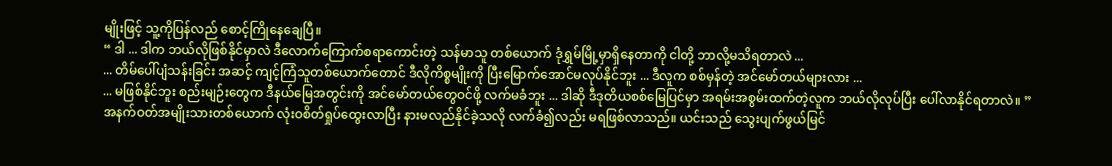မျိုးဖြင့် သူ့ကိုပြန်လည် စောင့်ကြိုနေချေပြီ။
“ ဒါ ... ဒါက ဘယ်လိုဖြစ်နိုင်မှာလဲ ဒီလောက်ကြောက်စရာကောင်းတဲ့ သန်မာသူ တစ်ယောက် ဒုံရွှမ်မြို့မှာရှိနေတာကို ငါတို့ ဘာလို့မသိရတာလဲ ...
... တိမ်ပေါ်ပျံသန်းခြင်း အဆင့် ကျင့်ကြံသူတစ်ယောက်တောင် ဒီလိုကိစ္စမျိုးကို ပြီးမြောက်အောင်မလုပ်နိုင်ဘူး ... ဒီလူက စစ်မှန်တဲ့ အင်မော်တယ်များလား ...
... မဖြစ်နိုင်ဘူး စည်းမျဉ်းတွေက ဒီနယ်မြေအတွင်းကို အင်မော်တယ်တွေဝင်ဖို့ လက်မခံဘူး ... ဒါဆို ဒီဒုတိယစစ်မြေပြင်မှာ အရမ်းအစွမ်းထက်တဲ့လူက ဘယ်လိုလုပ်ပြီး ပေါ်လာနိုင်ရတာလဲ။ ”
အနက်ဝတ်အမျိုးသားတစ်ယောက် လုံးဝစိတ်ရှုပ်ထွေးလာပြီး နားမလည်နိုင်ခဲ့သလို လက်ခံ၍လည်း မရဖြစ်လာသည်။ ယင်းသည် သွေးပျက်ဖွယ်မြင်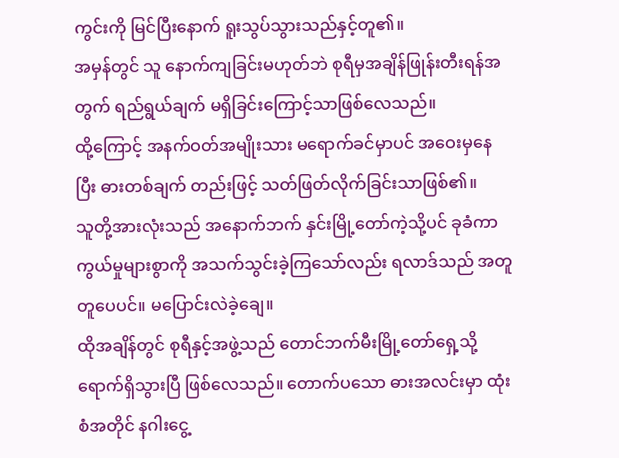ကွင်းကို မြင်ပြီးနောက် ရူးသွပ်သွားသည်နှင့်တူ၏။
အမှန်တွင် သူ နောက်ကျခြင်းမဟုတ်ဘဲ စုရီမှအချိန်ဖြုန်းတီးရန်အတွက် ရည်ရွယ်ချက် မရှိခြင်းကြောင့်သာဖြစ်လေသည်။
ထို့ကြောင့် အနက်ဝတ်အမျိုးသား မရောက်ခင်မှာပင် အဝေးမှနေပြီး ဓားတစ်ချက် တည်းဖြင့် သတ်ဖြတ်လိုက်ခြင်းသာဖြစ်၏။
သူတို့အားလုံးသည် အနောက်ဘက် နှင်းမြို့တော်ကဲ့သို့ပင် ခုခံကာကွယ်မှုများစွာကို အသက်သွင်းခဲ့ကြသော်လည်း ရလာဒ်သည် အတူတူပေပင်။ မပြောင်းလဲခဲ့ချေ။
ထိုအချိန်တွင် စုရီနှင့်အဖွဲ့သည် တောင်ဘက်မီးမြို့တော်ရှေ့သို့ ရောက်ရှိသွားပြီ ဖြစ်လေသည်။ တောက်ပသော ဓားအလင်းမှာ ထုံးစံအတိုင် နဂါးငွေ့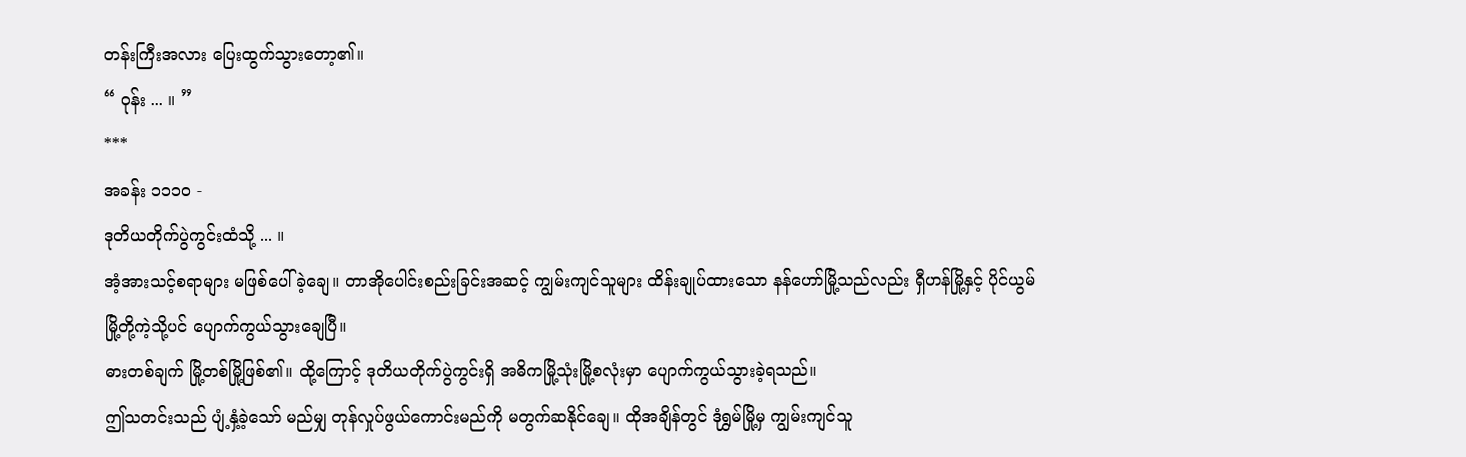တန်းကြီးအလား ပြေးထွက်သွားတော့၏။
“ ဝုန်း ... ။ ”
***
အခန်း ၁၁၁၀ -
ဒုတိယတိုက်ပွဲကွင်းထံသို့ ... ။
အံ့အားသင့်စရာများ မဖြစ်ပေါ်ခဲ့ချေ။ တာအိုပေါင်းစည်းခြင်းအဆင့် ကျွမ်းကျင်သူများ ထိန်းချုပ်ထားသော နန်ဟော်မြို့သည်လည်း ရှီဟန်မြို့နှင့် ပိုင်ယွမ်မြို့တို့ကဲ့သို့ပင် ပျောက်ကွယ်သွားချေပြီ။
ဓားတစ်ချက် မြို့တစ်မြို့ဖြစ်၏။ ထို့ကြောင့် ဒုတိယတိုက်ပွဲကွင်းရှိ အဓိကမြို့သုံးမြို့စလုံးမှာ ပျောက်ကွယ်သွားခဲ့ရသည်။
ဤသတင်းသည် ပျံ့နှံ့ခဲ့သော် မည်မျှ တုန်လှုပ်ဖွယ်ကောင်းမည်ကို မတွက်ဆနိုင်ချေ။ ထိုအချိန်တွင် ဒုံရွှမ်မြို့မှ ကျွမ်းကျင်သူ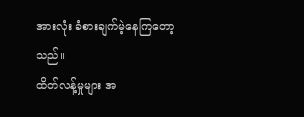အားလုံး ခံစားချက်မဲ့နေကြတော့သည်။
ထိတ်လန့်မှုများ အ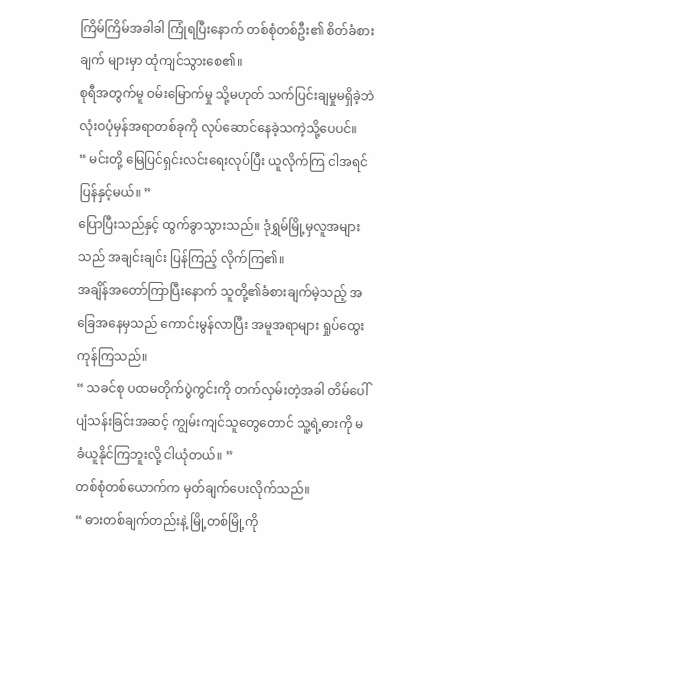ကြိမ်ကြိမ်အခါခါ ကြုံရပြီးနောက် တစ်စုံတစ်ဦး၏ စိတ်ခံစားချက် များမှာ ထုံကျင်သွားစေ၏။
စုရီအတွက်မူ ဝမ်းမြောက်မှု သို့မဟုတ် သက်ပြင်းချမှုမရှိခဲ့ဘဲ လုံးဝပုံမှန်အရာတစ်ခုကို လုပ်ဆောင်နေခဲ့သကဲ့သို့ပေပင်။
“ မင်းတို့ မြေပြင်ရှင်းလင်းရေးလုပ်ပြီး ယူလိုက်ကြ ငါအရင်ပြန်နှင့်မယ်။ ”
ပြောပြီးသည်နှင့် ထွက်ခွာသွားသည်။ ဒုံရွှမ်မြို့မှလူအများသည် အချင်းချင်း ပြန်ကြည့် လိုက်ကြ၏။
အချိန်အတော်ကြာပြီးနောက် သူတို့၏ခံစားချက်မဲ့သည့် အခြေအနေမှသည် ကောင်းမွန်လာပြီး အမူအရာများ ရှုပ်ထွေးကုန်ကြသည်။
“ သခင်စု ပထမတိုက်ပွဲကွင်းကို တက်လှမ်းတဲ့အခါ တိမ်ပေါ်ပျံသန်းခြင်းအဆင့် ကျွမ်းကျင်သူတွေတောင် သူ့ရဲ့ဓားကို မခံယူနိုင်ကြဘူးလို့ ငါယုံတယ်။ ”
တစ်စုံတစ်ယောက်က မှတ်ချက်ပေးလိုက်သည်။
“ ဓားတစ်ချက်တည်းနဲ့ မြို့တစ်မြို့ကို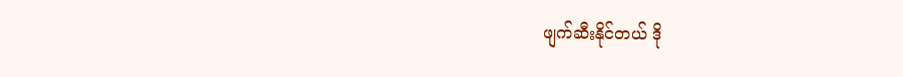ဖျက်ဆီးနိုင်တယ် ဒို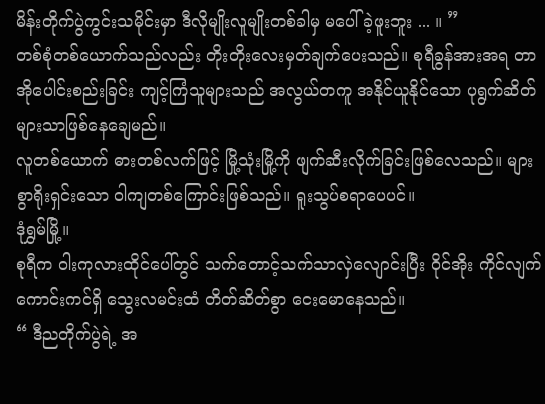မိန်းတိုက်ပွဲကွင်းသမိုင်းမှာ ဒီလိုမျိုးလူမျိုးတစ်ခါမှ မပေါ်ခဲ့ဖူးဘူး ... ။ ”
တစ်စုံတစ်ယောက်သည်လည်း တိုးတိုးလေးမှတ်ချက်ပေးသည်။ စုရီခွန်အားအရ တာအိုပေါင်းစည်းခြင်း ကျင့်ကြံသူများသည် အလွယ်တကူ အနိုင်ယူနိုင်သော ပုရွက်ဆိတ်များသာဖြစ်နေချေမည်။
လူတစ်ယောက် ဓားတစ်လက်ဖြင့် မြို့သုံးမြို့ကို ဖျက်ဆီးလိုက်ခြင်းဖြစ်လေသည်။ များစွာရိုးရှင်းသော ဝါကျတစ်ကြောင်းဖြစ်သည်။ ရူးသွပ်စရာပေပင်။
ဒုံရွှမ်မြို့။
စုရီက ဝါးကုလားထိုင်ပေါ်တွင် သက်တောင့်သက်သာလှဲလျောင်းပြီး ဝိုင်အိုး ကိုင်လျက် ကောင်းကင်ရှိ သွေးလမင်းထံ တိတ်ဆိတ်စွာ ငေးမောနေသည်။
“ ဒီညတိုက်ပွဲရဲ့ အ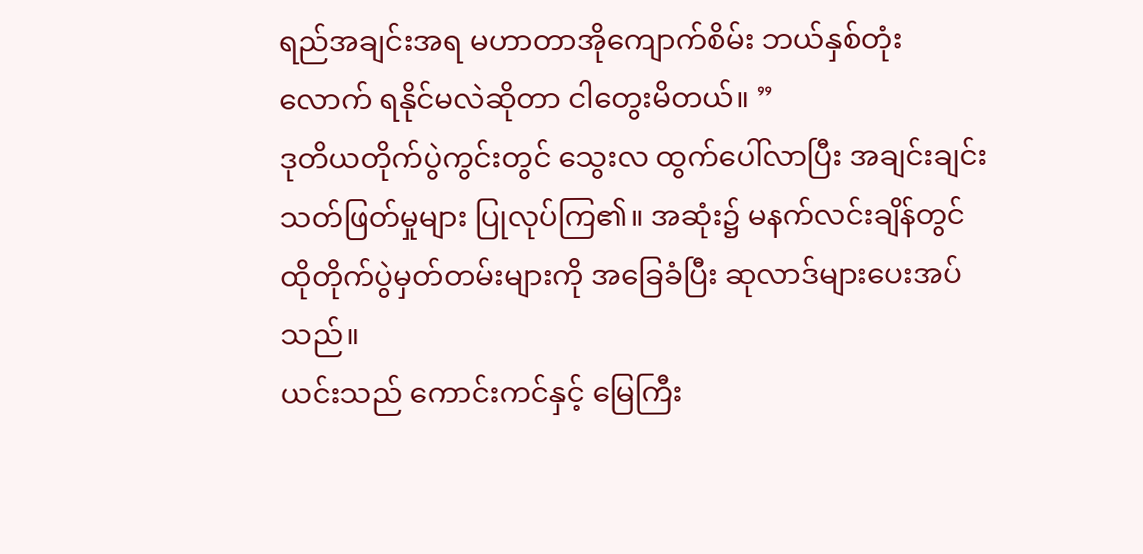ရည်အချင်းအရ မဟာတာအိုကျောက်စိမ်း ဘယ်နှစ်တုံးလောက် ရနိုင်မလဲဆိုတာ ငါတွေးမိတယ်။ ”
ဒုတိယတိုက်ပွဲကွင်းတွင် သွေးလ ထွက်ပေါ်လာပြီး အချင်းချင်းသတ်ဖြတ်မှုများ ပြုလုပ်ကြ၏။ အဆုံး၌ မနက်လင်းချိန်တွင် ထိုတိုက်ပွဲမှတ်တမ်းများကို အခြေခံပြီး ဆုလာဒ်များပေးအပ်သည်။
ယင်းသည် ကောင်းကင်နှင့် မြေကြီး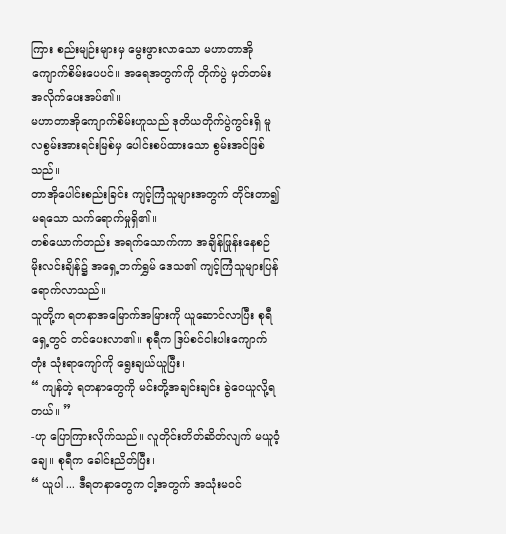ကြား စည်းမျဉ်းများမှ မွေးဖွားလာသော မဟာတာအို ကျောက်စိမ်းပေပင်။ အရေအတွက်ကို တိုက်ပွဲ မှတ်တမ်းအလိုက်ပေးအပ်၏။
မဟာတာအိုကျောက်စိမ်းဟူသည် ဒုတိယတိုက်ပွဲကွင်းရှိ မူလစွမ်းအားရင်းမြစ်မှ ပေါင်းစပ်ထားသော စွမ်းအင်ဖြစ်သည်။
တာအိုပေါင်းစည်းခြင်း ကျင့်ကြံသူများအတွက် တိုင်းတာ၍မရသော သက်ရောက်မှုရှိ၏။
တစ်ယောက်တည်း အရက်သောက်ကာ အချိန်ဖြုန်းနေစဉ် မိုးလင်းချိန်၌ အရှေ့ဘက်ရွှမ် ဒေသ၏ ကျင့်ကြံသူများပြန်ရောက်လာသည်။
သူတို့က ရတနာအမြောက်အမြားကို ယူဆောင်လာပြီး စုရီရှေ့တွင် တင်ပေးလာ၏။ စုရီက ဒြပ်စင်ငါးပါးကျောက်တုံး သုံးရာကျော်ကို ရွေးချယ်ယူပြီး၊
“ ကျန်တဲ့ ရတနာတွေကို မင်းတို့အချင်းချင်း ခွဲဝေယူလို့ရတယ်။ ”
-ဟု ပြောကြားလိုက်သည်။ လူတိုင်းတိတ်ဆိတ်လျက် မယူဝံ့ချေ။ စုရီက ခေါင်းညိတ်ပြီး၊
“ ယူပါ ... ဒီရတနာတွေက ငါ့အတွက် အသုံးမဝင်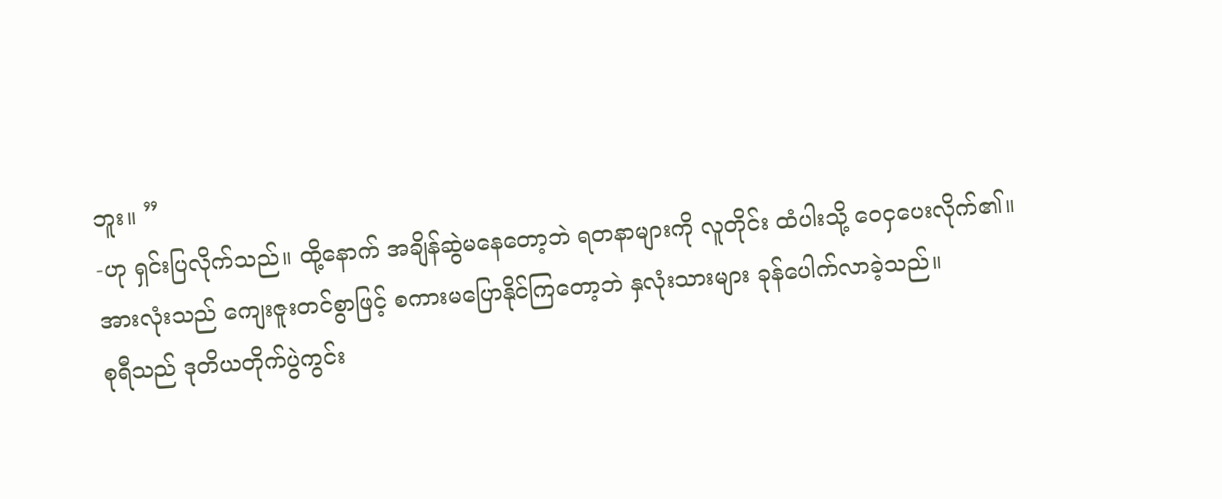ဘူး။ ”
-ဟု ရှင်းပြလိုက်သည်။ ထို့နောက် အချိန်ဆွဲမနေတော့ဘဲ ရတနာများကို လူတိုင်း ထံပါးသို့ ဝေငှပေးလိုက်၏။
အားလုံးသည် ကျေးဇူးတင်စွာဖြင့် စကားမပြောနိုင်ကြတော့ဘဲ နှလုံးသားများ ခုန်ပေါက်လာခဲ့သည်။
စုရီသည် ဒုတိယတိုက်ပွဲကွင်း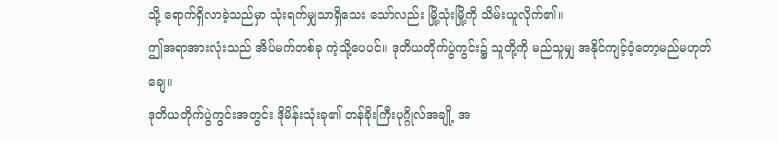သို့ ရောက်ရှိလာခဲ့သည်မှာ သုံးရက်မျှသာရှိသေး သော်လည်း မြို့သုံးမြို့ကို သိမ်းယူလိုက်၏။
ဤအရာအားလုံးသည် အိပ်မက်တစ်ခု ကဲ့သို့ပေပင်။ ဒုတိယတိုက်ပွဲကွင်း၌ သူတို့ကို မည်သူမျှ အနိုင်ကျင့်ဝံ့တော့မည်မဟုတ်ချေ။
ဒုတိယတိုက်ပွဲကွင်းအတွင်း ဒိုမိန်းသုံးခု၏ တန်ခိုးကြီးပုဂ္ဂိုလ်အချို့ အ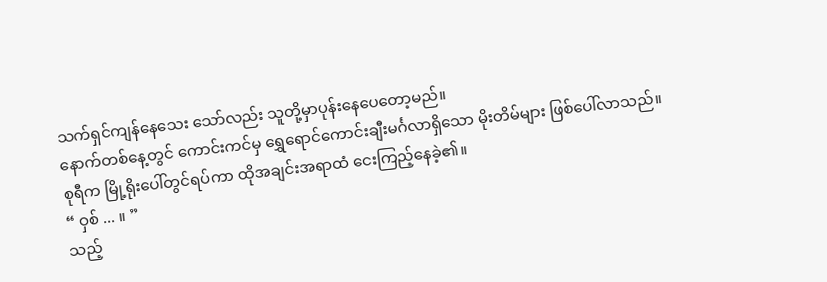သက်ရှင်ကျန်နေသေး သော်လည်း သူတို့မှာပုန်းနေပေတော့မည်။
နောက်တစ်နေ့တွင် ကောင်းကင်မှ ရွှေရောင်ကောင်းချီးမင်္ဂလာရှိသော မိုးတိမ်များ ဖြစ်ပေါ်လာသည်။ စုရီက မြို့ရိုးပေါ်တွင်ရပ်ကာ ထိုအချင်းအရာထံ ငေးကြည့်နေခဲ့၏။
“ ဝှစ် ... ။ ”
သည့်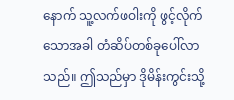နောက် သူ့လက်ဖဝါးကို ဖွင့်လိုက်သောအခါ တံဆိပ်တစ်ခုပေါ်လာသည်။ ဤသည်မှာ ဒိုမိန်းကွင်းသို့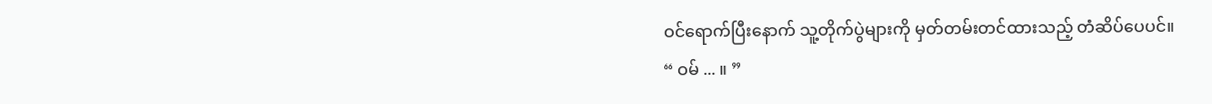ဝင်ရောက်ပြီးနောက် သူ့တိုက်ပွဲများကို မှတ်တမ်းတင်ထားသည့် တံဆိပ်ပေပင်။
“ ဝမ် ... ။ ”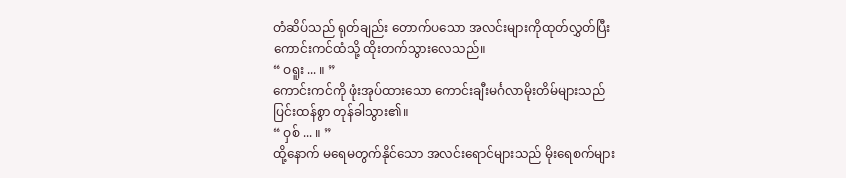တံဆိပ်သည် ရုတ်ချည်း တောက်ပသော အလင်းများကိုထုတ်လွှတ်ပြီး ကောင်းကင်ထံသို့ ထိုးတက်သွားလေသည်။
“ ဝရူး ... ။ ”
ကောင်းကင်ကို ဖုံးအုပ်ထားသော ကောင်းချီးမင်္ဂလာမိုးတိမ်များသည် ပြင်းထန်စွာ တုန်ခါသွား၏။
“ ဝှစ် ... ။ ”
ထို့နောက် မရေမတွက်နိုင်သော အလင်းရောင်များသည် မိုးရေစက်များ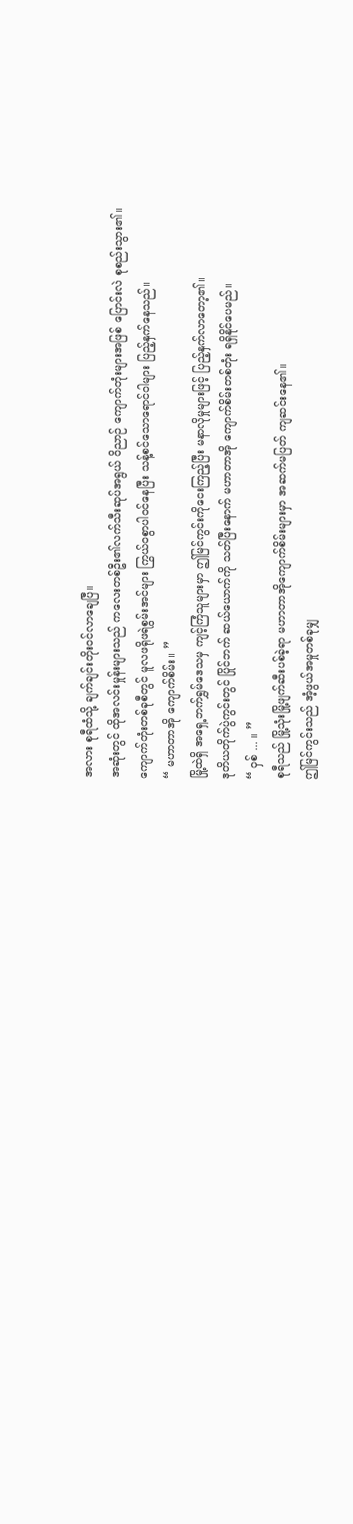အလား စုရီထံသို့ ချက်ချင်းတိုးဝင်လာချေပြီ။
အဆုံးတွင် ထိုအလင်းမှုန်းများသည် ကလေးတစ်ဦး၏လက်သီးဆုပ်အရွယ် ဝိညာဉ် ကျောက်တုံးများအဖြစ် ပြောင်းလဲ စုစည်းသွား၏။
ကျောက်တုံးတစ်ခုစီတွင် မူလဖရိုဖရဲစွမ်းအင်များ ကြွယ်ဝစွာပါဝင်နေပြီး သန့်စင်သောရောင်ဝါများ ပြည့်နှက်နေသည်။
“ မဟာတာအို ကျောက်စိမ်း။ ”
မြို့ထဲရှိ အရှေ့ဘက်ရွှမ်ဒေသမှ ကျင့်ကြံသူများမှာ ဤမြင်ကွင်းကိုငေးကြည့်ပြီး မနာလိုမှုများဖြင့် ပြည့်နှက်လာတော့၏။
ဒုတိယတိုက်ပွဲကွင်းတွင် ပြိုင်ဘက် ဆယ်ယောက်ကို သတ်ပြီးနောက် မဟာတာအို ကျောက်စိမ်းတစ်တုံး ရရှိနိုင်ပေမည်။
“ ဝှစ် ... ။ ”
စုရီသည် မြို့သုံးမြို့ဖျက်ဆီးပစ်ခဲ့ရာ မဟာတာအိုကျောက်စိမ်းများမှာ အဆက်မပြတ် ကျဆင်းနေ၏။
ဤမြင်ကွင်းသည် အံ့ဖွယ်အမှုတစ်ခုမျှ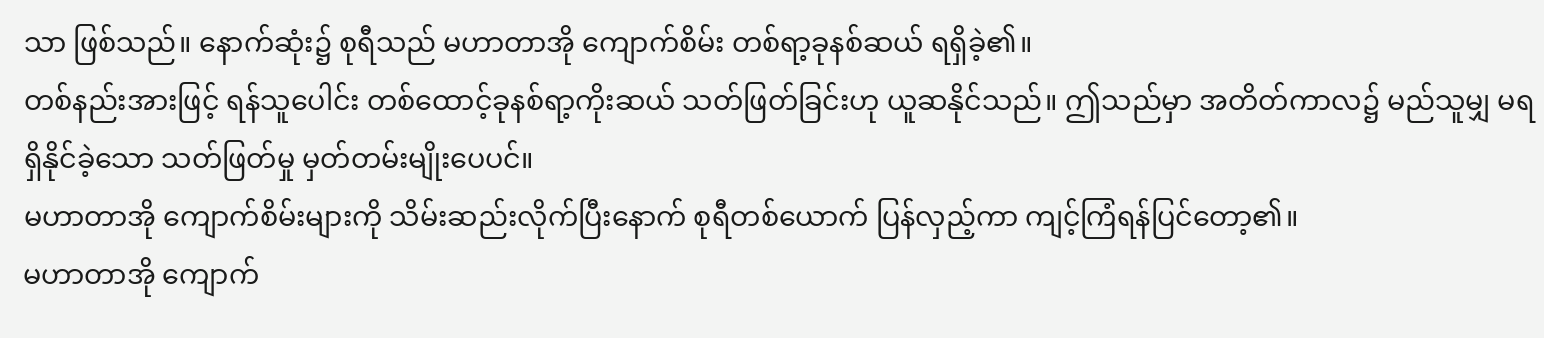သာ ဖြစ်သည်။ နောက်ဆုံး၌ စုရီသည် မဟာတာအို ကျောက်စိမ်း တစ်ရာ့ခုနစ်ဆယ် ရရှိခဲ့၏။
တစ်နည်းအားဖြင့် ရန်သူပေါင်း တစ်ထောင့်ခုနစ်ရာ့ကိုးဆယ် သတ်ဖြတ်ခြင်းဟု ယူဆနိုင်သည်။ ဤသည်မှာ အတိတ်ကာလ၌ မည်သူမျှ မရရှိနိုင်ခဲ့သော သတ်ဖြတ်မှု မှတ်တမ်းမျိုးပေပင်။
မဟာတာအို ကျောက်စိမ်းများကို သိမ်းဆည်းလိုက်ပြီးနောက် စုရီတစ်ယောက် ပြန်လှည့်ကာ ကျင့်ကြံရန်ပြင်တော့၏။
မဟာတာအို ကျောက်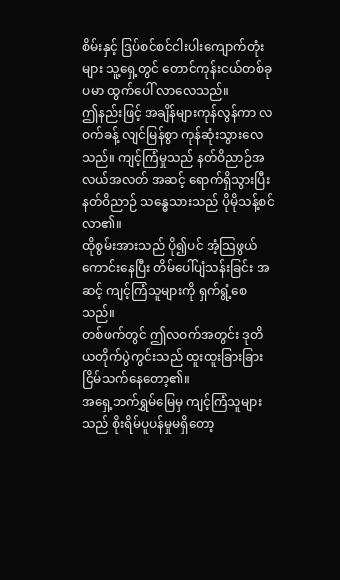စိမ်းနှင့် ဒြပ်စင်စင်ငါးပါးကျောက်တုံးများ သူ့ရှေ့တွင် တောင်ကုန်းငယ်တစ်ခုပမာ ထွက်ပေါ် လာလေသည်။
ဤနည်းဖြင့် အချိန်များကုန်လွန်ကာ လဝက်ခန့် လျင်မြန်စွာ ကုန်ဆုံးသွားလေသည်။ ကျင့်ကြံမှုသည် နတ်ဝိညာဉ်အလယ်အလတ် အဆင့် ရောက်ရှိသွားပြီး နတ်ဝိညာဉ် သန္ဓေသားသည် ပိုမိုသန့်စင်လာ၏။
ထိုစွမ်းအားသည် ပို၍ပင် အံ့သြဖွယ်ကောင်းနေပြီး တိမ်ပေါ်ပျံသန်းခြင်း အဆင့် ကျင့်ကြံသူများကို ရှက်ရွံ့စေသည်။
တစ်ဖက်တွင် ဤလဝက်အတွင်း ဒုတိယတိုက်ပွဲကွင်းသည် ထူးထူးခြားခြား ငြိမ်သက်နေတော့၏။
အရှေ့ဘက်ရွှမ်မြေမှ ကျင့်ကြံသူများသည် စိုးရိမ်ပူပန်မှုမရှိတော့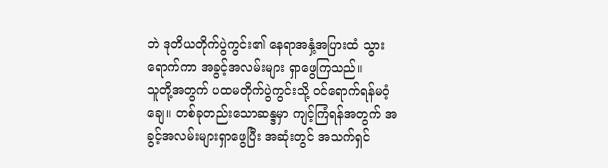ဘဲ ဒုတိယတိုက်ပွဲကွင်း၏ နေရာအနှံ့အပြားထံ သွားရောက်ကာ အခွင့်အလမ်းများ ရှာဖွေကြသည်။
သူတို့အတွက် ပထမတိုက်ပွဲကွင်းသို့ ဝင်ရောက်ရန်မဝံ့ချေ။ တစ်ခုတည်းသောဆန္ဒမှာ ကျင့်ကြံရန်အတွက် အခွင့်အလမ်းများရှာဖွေပြီး အဆုံးတွင် အသက်ရှင်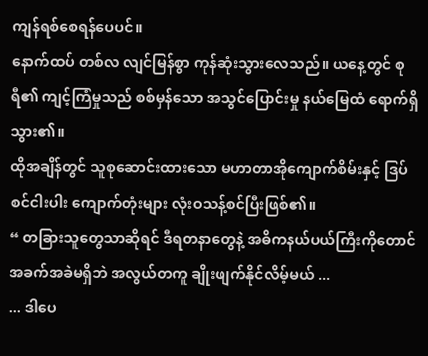ကျန်ရစ်စေရန်ပေပင်။
နောက်ထပ် တစ်လ လျင်မြန်စွာ ကုန်ဆုံးသွားလေသည်။ ယနေ့တွင် စုရီ၏ ကျင့်ကြံမှုသည် စစ်မှန်သော အသွင်ပြောင်းမှု နယ်မြေထံ ရောက်ရှိသွား၏။
ထိုအချိန်တွင် သူစုဆောင်းထားသော မဟာတာအိုကျောက်စိမ်းနှင့် ဒြပ်စင်ငါးပါး ကျောက်တုံးများ လုံးဝသန့်စင်ပြီးဖြစ်၏။
“ တခြားသူတွေသာဆိုရင် ဒီရတနာတွေနဲ့ အဓိကနယ်ပယ်ကြီးကိုတောင် အခက်အခဲမရှိဘဲ အလွယ်တကူ ချိုးဖျက်နိုင်လိမ့်မယ် ...
... ဒါပေ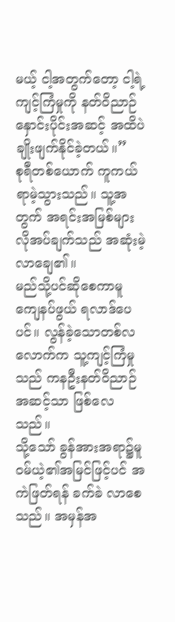မယ့် ငါ့အတွက်တော့ ငါ့ရဲ့ကျင့်ကြံမှုကို နတ်ဝိညာဉ် နှောင်းပိုင်းအဆင့် အထိပဲ ချိုးဖျက်နိုင်ခဲ့တယ်။”
စုရီတစ်ယောက် ကူကယ်ရာမဲ့သွားသည်။ သူ့အတွက် အရင်းအမြစ်များ လိုအပ်ချက်သည် အဆုံးမဲ့လာချေ၏။
မည်သို့ပင်ဆိုစေကာမူ ကျေနပ်ဖွယ် ရလာဒ်ပေပင်။ လွန်ခဲ့သောတစ်လလောက်က သူ့ကျင့်ကြံမှုသည် ကနဦးနတ်ဝိညာဉ်အဆင့်သာ ဖြစ်လေသည်။
သို့သော် ခွန်အားအရာ၌မူ ဝမ်ယဲ့၏အမြင်ဖြင့်ပင် အကဲဖြတ်ရန် ခက်ခဲ လာစေသည်။ အမှန်အ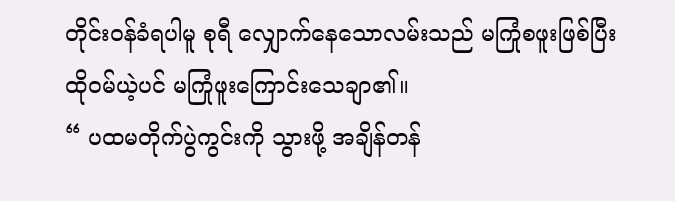တိုင်းဝန်ခံရပါမူ စုရီ လျှောက်နေသောလမ်းသည် မကြုံစဖူးဖြစ်ပြီး ထိုဝမ်ယဲ့ပင် မကြုံဖူးကြောင်းသေချာ၏။
“ ပထမတိုက်ပွဲကွင်းကို သွားဖို့ အချိန်တန်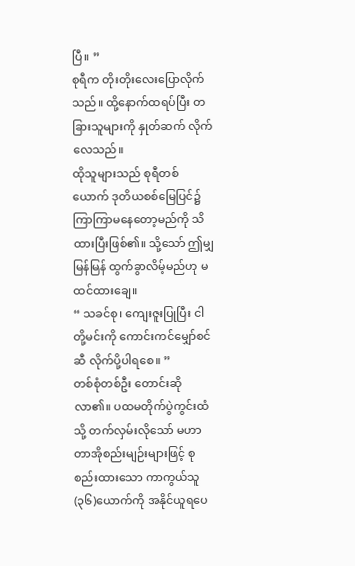ပြီ။ ”
စုရီက တိုးတိုးလေးပြောလိုက်သည်။ ထို့နောက်ထရပ်ပြီး တခြားသူများကို နှုတ်ဆက် လိုက်လေသည်။
ထိုသူများသည် စုရီတစ်ယောက် ဒုတိယစစ်မြေပြင်၌ ကြာကြာမနေတော့မည်ကို သိထားပြီးဖြစ်၏။ သို့သော် ဤမျှ မြန်မြန် ထွက်ခွာလိမ့်မည်ဟု မထင်ထားချေ။
“ သခင်စု၊ ကျေးဇူးပြုပြီး ငါတို့မင်းကို ကောင်းကင်မျှော်စင်ဆီ လိုက်ပို့ပါရစေ။ ”
တစ်စုံတစ်ဦး တောင်းဆိုလာ၏။ ပထမတိုက်ပွဲကွင်းထံသို့ တက်လှမ်းလိုသော် မဟာတာအိုစည်းမျဉ်းများဖြင့် စုစည်းထားသော ကာကွယ်သူ(၃၆)ယောက်ကို အနိုင်ယူရပေ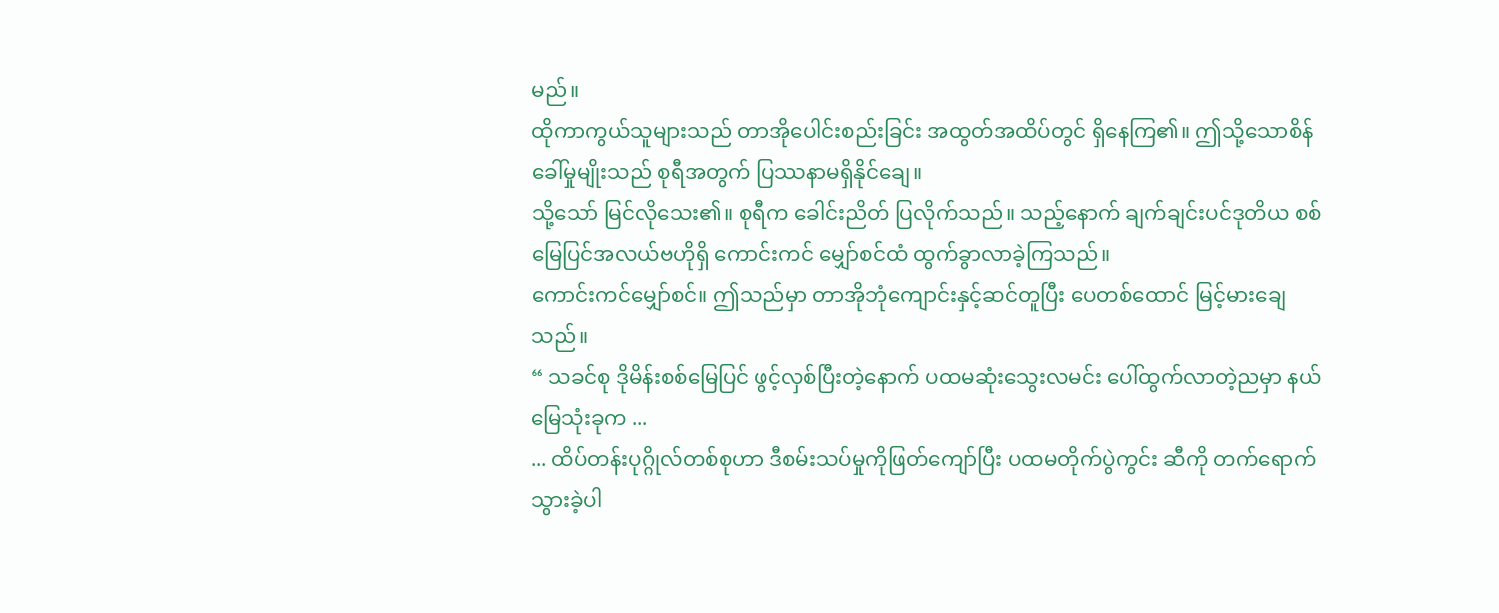မည်။
ထိုကာကွယ်သူများသည် တာအိုပေါင်းစည်းခြင်း အထွတ်အထိပ်တွင် ရှိနေကြ၏။ ဤသို့သောစိန်ခေါ်မှုမျိုးသည် စုရီအတွက် ပြဿနာမရှိနိုင်ချေ။
သို့သော် မြင်လိုသေး၏။ စုရီက ခေါင်းညိတ် ပြလိုက်သည်။ သည့်နောက် ချက်ချင်းပင်ဒုတိယ စစ်မြေပြင်အလယ်ဗဟိုရှိ ကောင်းကင် မျှော်စင်ထံ ထွက်ခွာလာခဲ့ကြသည်။
ကောင်းကင်မျှော်စင်။ ဤသည်မှာ တာအိုဘုံကျောင်းနှင့်ဆင်တူပြီး ပေတစ်ထောင် မြင့်မားချေသည်။
“ သခင်စု ဒိုမိန်းစစ်မြေပြင် ဖွင့်လှစ်ပြီးတဲ့နောက် ပထမဆုံးသွေးလမင်း ပေါ်ထွက်လာတဲ့ညမှာ နယ်မြေသုံးခုက ...
... ထိပ်တန်းပုဂ္ဂိုလ်တစ်စုဟာ ဒီစမ်းသပ်မှုကိုဖြတ်ကျော်ပြီး ပထမတိုက်ပွဲကွင်း ဆီကို တက်ရောက်သွားခဲ့ပါ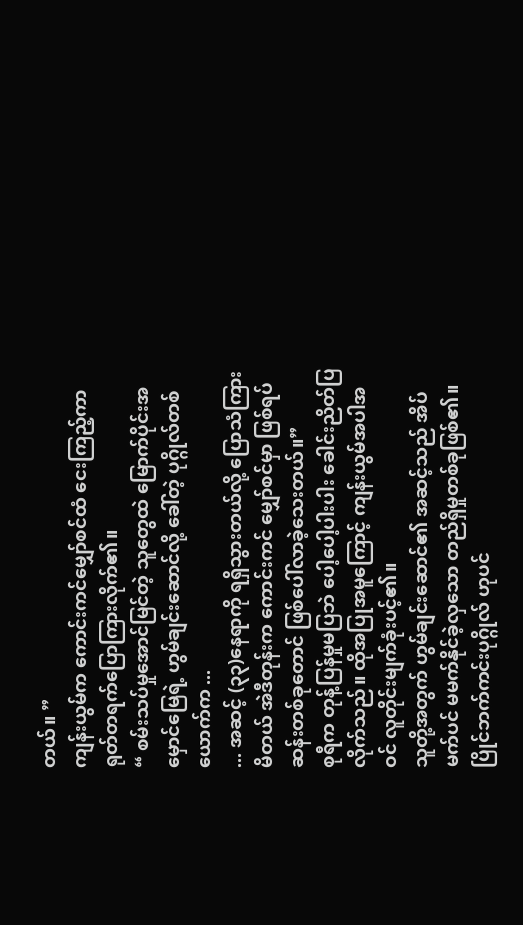တယ်။ ”
ကျန်းယွမ်က ကောင်းကင်မျှော်စင်ထံ ငေးကြည့်ကာ ရုတ်တရက်ပြောကြားလိုက်၏။
“ စမ်းသပ်မှုအောင်မြင်တဲ့ သူတွေထဲ မြောက်ပိုင်းအမှောင်မြေရဲ့ ဟွမ်ချင်းဆောင်လို့ ခေါ်တဲ့ ပုဂ္ဂိုလ်တစ်ယောက်က ...
... အဆင့် (၃၃)နေရာကို ရရှိသွားတယ်လို့ ပြောသံကြားမိတယ် အဲဒီတုန်းက ကောင်းကင် မျှော်စင်မှာ ဖြစ်ရပ်ဆန်းတစ်ခုတောင် ဖြစ်ပေါ်လာခဲ့သေးတယ်။”
စုရီက တုန့်ပြန်မှုမပြဘဲ ပေါ့ပေါ့ပါးပါး ခေါင်းညိတ်ပြလိုက်သည်။ ထိုအပြုအမူကြောင့် ကျန်းယွမ်အပါအဝင် လူတိုင်းမျက်ခုံးပင့်၏။
သူတို့အတွက် ဟွမ်ချင်းဆောင်၏ အဆင့်သည် အိပ်မက်ပင် မမက်နိုင်ခဲ့လှသော တည်ရှိမှုတစ်ခုဖြစ်၏။ ပြိုင်ဘက်ကင်းပုဂ္ဂိုလ် ဟုပင်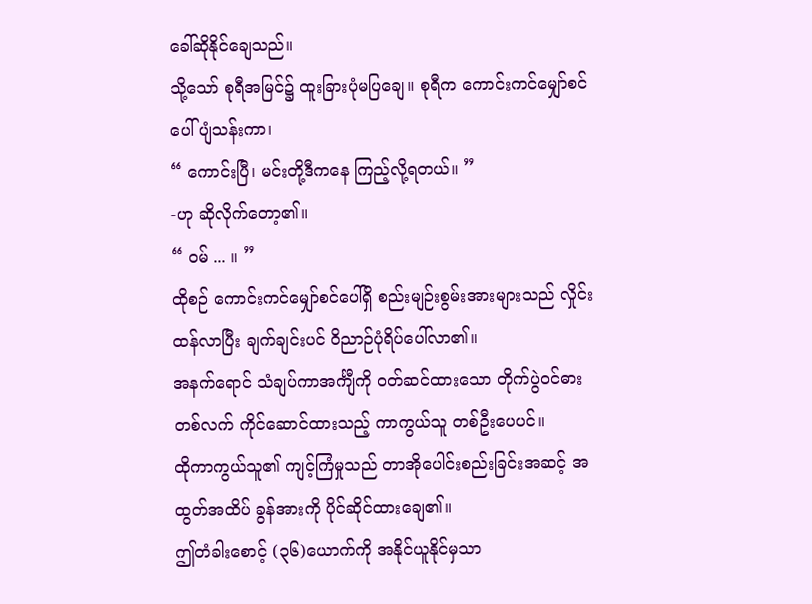ခေါ်ဆိုနိုင်ချေသည်။
သို့သော် စုရီအမြင်၌ ထူးခြားပုံမပြချေ။ စုရီက ကောင်းကင်မျှော်စင်ပေါ် ပျံသန်းကာ၊
“ ကောင်းပြီ၊ မင်းတို့ဒီကနေ ကြည့်လို့ရတယ်။ ”
-ဟု ဆိုလိုက်တော့၏။
“ ဝမ် ... ။ ”
ထိုစဉ် ကောင်းကင်မျှော်စင်ပေါ်ရှိ စည်းမျဉ်းစွမ်းအားများသည် လှိုင်းထန်လာပြီး ချက်ချင်းပင် ဝိညာဉ်ပုံရိပ်ပေါ်လာ၏။
အနက်ရောင် သံချပ်ကာအင်္ကျီကို ဝတ်ဆင်ထားသော တိုက်ပွဲဝင်ဓားတစ်လက် ကိုင်ဆောင်ထားသည့် ကာကွယ်သူ တစ်ဦးပေပင်။
ထိုကာကွယ်သူ၏ ကျင့်ကြံမှုသည် တာအိုပေါင်းစည်းခြင်းအဆင့် အထွတ်အထိပ် ခွန်အားကို ပိုင်ဆိုင်ထားချေ၏။
ဤတံခါးစောင့် (၃၆)ယောက်ကို အနိုင်ယူနိုင်မှသာ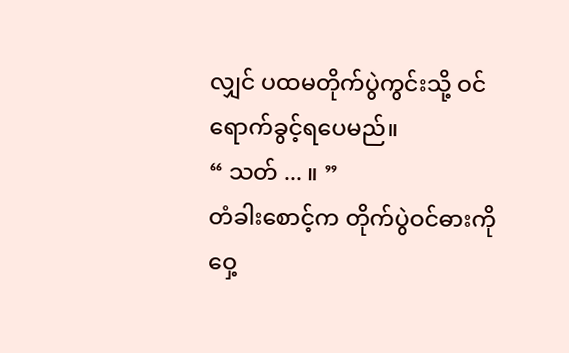လျှင် ပထမတိုက်ပွဲကွင်းသို့ ဝင်ရောက်ခွင့်ရပေမည်။
“ သတ် ... ။ ”
တံခါးစောင့်က တိုက်ပွဲဝင်ဓားကို ဝှေ့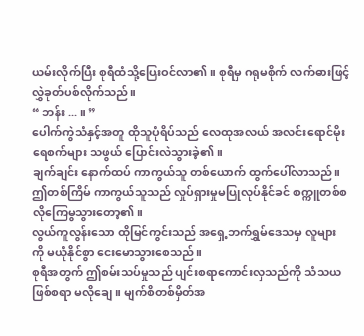ယမ်းလိုက်ပြီး စုရီထံသို့ပြေးဝင်လာ၏။ စုရီမှ ဂရုမစိုက် လက်ဓားဖြင့် လွှဲခုတ်ပစ်လိုက်သည်။
“ ဘန်း ... ။ ”
ပေါက်ကွဲသံနှင့်အတူ ထိုသူပုံရိပ်သည် လေထုအလယ် အလင်းရောင်မိုးရေစက်များ သဖွယ် ပြောင်းလဲသွားခဲ့၏။
ချက်ချင်း နောက်ထပ် ကာကွယ်သူ တစ်ယောက် ထွက်ပေါ်လာသည်။ ဤတစ်ကြိမ် ကာကွယ်သူသည် လှုပ်ရှားမှုမပြုလုပ်နိုင်ခင် စက္ကူတစ်စလိုကြေမွသွားတော့၏။
လွယ်ကူလွန်းသော ထိုမြင်ကွင်းသည် အရှေ့ဘက်ရွှမ်ဒေသမှ လူများကို မယုံနိုင်စွာ ငေးမောသွားစေသည်။
စုရီအတွက် ဤစမ်းသပ်မှုသည် ပျင်းစရာကောင်းလှသည်ကို သံသယဖြစ်စရာ မလိုချေ။ မျက်စိတစ်မှိတ်အ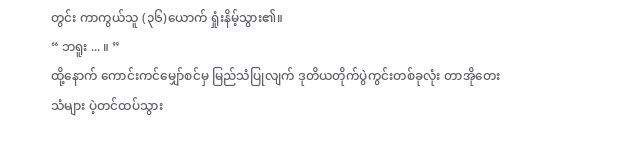တွင်း ကာကွယ်သူ (၃၆)ယောက် ရှုံးနိမ့်သွား၏။
“ ဘရူး ... ။ ”
ထို့နောက် ကောင်းကင်မျှော်စင်မှ မြည်သံပြုလျက် ဒုတိယတိုက်ပွဲကွင်းတစ်ခုလုံး တာအိုတေးသံများ ပဲ့တင်ထပ်သွား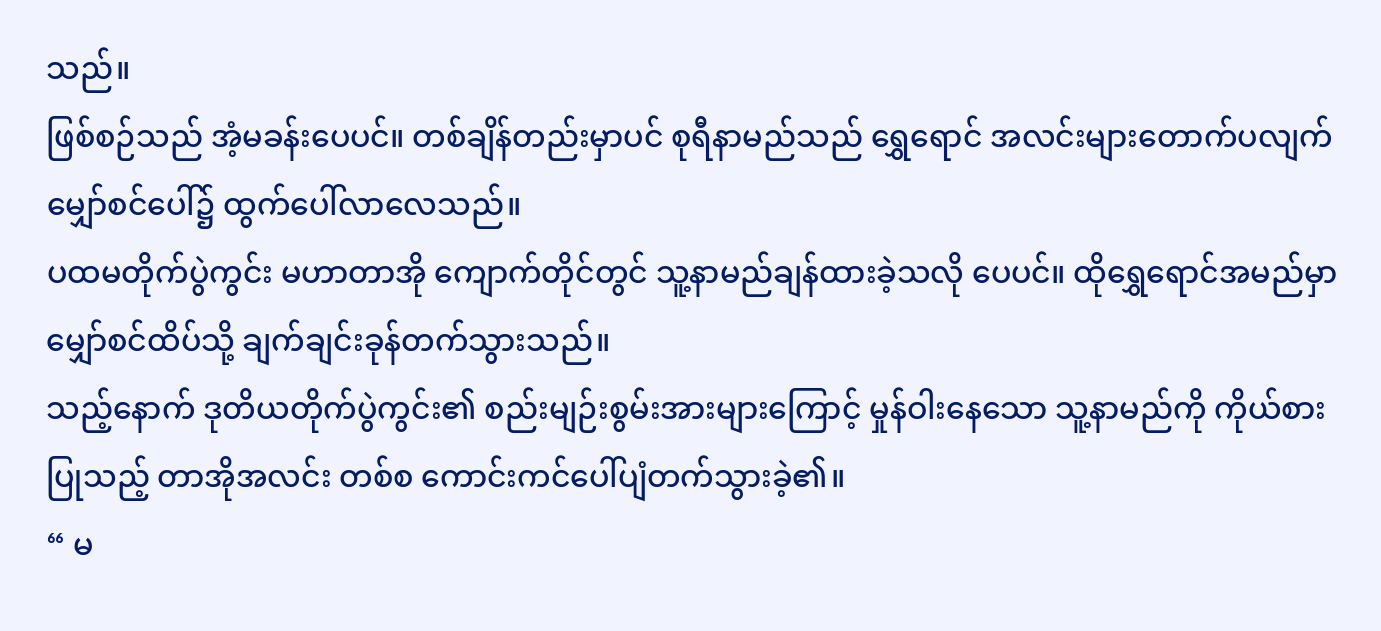သည်။
ဖြစ်စဉ်သည် အံ့မခန်းပေပင်။ တစ်ချိန်တည်းမှာပင် စုရီနာမည်သည် ရွှေရောင် အလင်းများတောက်ပလျက် မျှော်စင်ပေါ်၌ ထွက်ပေါ်လာလေသည်။
ပထမတိုက်ပွဲကွင်း မဟာတာအို ကျောက်တိုင်တွင် သူ့နာမည်ချန်ထားခဲ့သလို ပေပင်။ ထိုရွှေရောင်အမည်မှာ မျှော်စင်ထိပ်သို့ ချက်ချင်းခုန်တက်သွားသည်။
သည့်နောက် ဒုတိယတိုက်ပွဲကွင်း၏ စည်းမျဉ်းစွမ်းအားများကြောင့် မှုန်ဝါးနေသော သူ့နာမည်ကို ကိုယ်စားပြုသည့် တာအိုအလင်း တစ်စ ကောင်းကင်ပေါ်ပျံတက်သွားခဲ့၏။
“ မ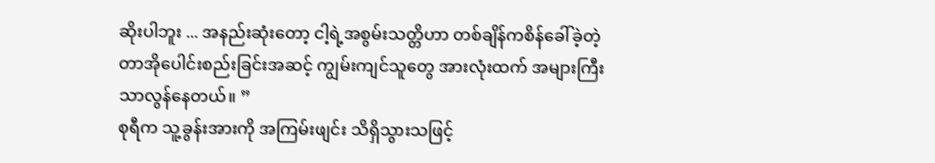ဆိုးပါဘူး ... အနည်းဆုံးတော့ ငါ့ရဲ့အစွမ်းသတ္တိဟာ တစ်ချိန်ကစိန်ခေါ်ခဲ့တဲ့ တာအိုပေါင်းစည်းခြင်းအဆင့် ကျွမ်းကျင်သူတွေ အားလုံးထက် အများကြီးသာလွန်နေတယ်။ ”
စုရီက သူ့ခွန်းအားကို အကြမ်းဖျင်း သိရှိသွားသဖြင့်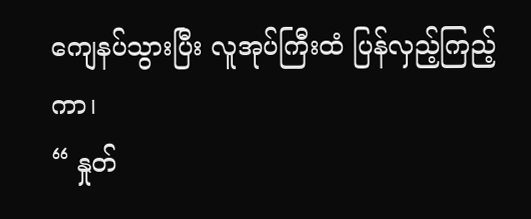ကျေနပ်သွားပြီး လူအုပ်ကြီးထံ ပြန်လှည့်ကြည့်ကာ၊
“ နှုတ်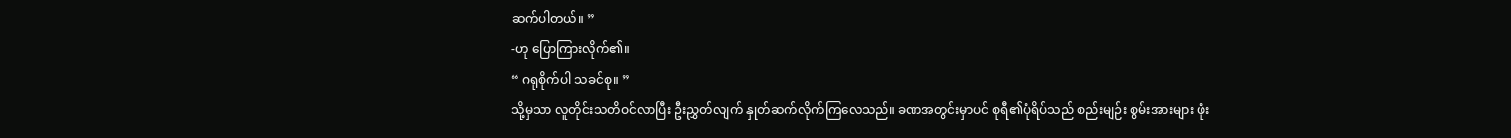ဆက်ပါတယ်။ ”
-ဟု ပြောကြားလိုက်၏။
“ ဂရုစိုက်ပါ သခင်စု။ ”
သို့မှသာ လူတိုင်းသတိဝင်လာပြီး ဦးညွှတ်လျက် နှုတ်ဆက်လိုက်ကြလေသည်။ ခဏအတွင်းမှာပင် စုရီ၏ပုံရိပ်သည် စည်းမျဉ်း စွမ်းအားများ ဖုံး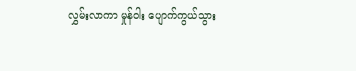လွှမ်းလာကာ မှုန်ဝါး ပျောက်ကွယ်သွား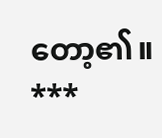တော့၏။
***